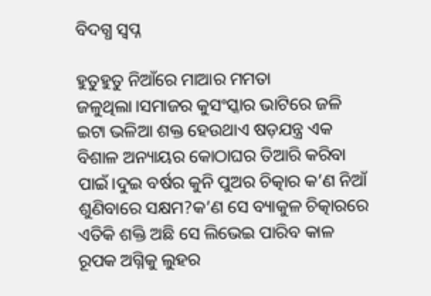ବିଦଗ୍ଧ ସ୍ୱପ୍ନ

ହୁତୁହୁତୁ ନିଆଁରେ ମାଆର ମମତା ଜଳୁଥିଲା।ସମାଜର କୁସଂସ୍କାର ଭାଟିରେ ଜଳି ଇଟା ଭଳିଆ ଶକ୍ତ ହେଉଥାଏ ଷଡ଼ଯନ୍ତ୍ର ଏକ ବିଶାଳ ଅନ୍ୟାୟର କୋଠାଘର ତିଆରି କରିବା ପାଇଁ।ଦୁଇ ବର୍ଷର କୁନି ପୁଅର ଚିତ୍କାର କ’ଣ ନିଆଁ ଶୁଣିବାରେ ସକ୍ଷମ?କ’ଣ ସେ ବ୍ୟାକୁଳ ଚିତ୍କାରରେ ଏତିକି ଶକ୍ତି ଅଛି ସେ ଲିଭେଇ ପାରିବ କାଳ ରୂପକ ଅଗ୍ନିକୁ ଲୁହର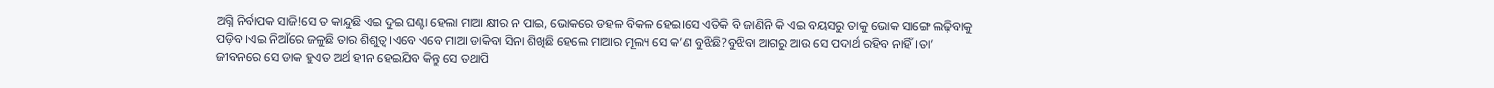ଅଗ୍ନି ନିର୍ବାପକ ସାଜି!ସେ ତ କାନ୍ଦୁଛି ଏଇ ଦୁଇ ଘଣ୍ଟା ହେଲା ମାଆ କ୍ଷୀର ନ ପାଇ, ଭୋକରେ ଡହଳ ବିକଳ ହେଇ।ସେ ଏତିକି ବି ଜାଣିନି କି ଏଇ ବୟସରୁ ତାକୁ ଭୋକ ସାଙ୍ଗେ ଲଢ଼ିବାକୁ ପଡ଼ିବ।ଏଇ ନିଆଁରେ ଜଳୁଛି ତାର ଶିଶୁତ୍ଵ।ଏବେ ଏବେ ମାଆ ଡାକିବା ସିନା ଶିଖିଛି ହେଲେ ମାଆର ମୂଲ୍ୟ ସେ କ’ଣ ବୁଝିଛି?ବୁଝିବା ଆଗରୁ ଆଉ ସେ ପଦାର୍ଥ ରହିବ ନାହିଁ।ତା’ ଜୀବନରେ ସେ ଡାକ ହୁଏତ ଅର୍ଥ ହୀନ ହେଇଯିବ କିନ୍ତୁ ସେ ତଥାପି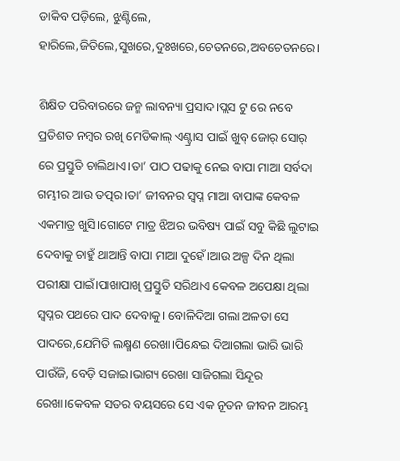ଡାକିବ ପଡ଼ିଲେ, ଝୁଣ୍ଟିଲେ, ହାରିଲେ,ଜିତିଲେ,ସୁଖରେ,ଦୁଃଖରେ,ଚେତନରେ,ଅବଚେତନରେ।

ଶିକ୍ଷିତ ପରିବାରରେ ଜନ୍ମ ଲାବନ୍ୟା ପ୍ରସାଦ।ପ୍ଲସ ଟୁ ରେ ନବେ ପ୍ରତିଶତ ନମ୍ବର ରଖି ମେଡିକାଲ୍ ଏଣ୍ଟ୍ରାସ ପାଇଁ ଖୁବ୍ ଜୋର୍ ସୋର୍ ରେ ପ୍ରସ୍ତୁତି ଚାଲିଥାଏ।ତା’ ପାଠ ପଢାକୁ ନେଇ ବାପା ମାଆ ସର୍ବଦା ଗମ୍ଭୀର ଆଉ ତତ୍ପର।ତା’ ଜୀବନର ସ୍ବପ୍ନ ମାଆ ବାପାଙ୍କ କେବଳ ଏକମାତ୍ର ଖୁସି।ଗୋଟେ ମାତ୍ର ଝିଅର ଭବିଷ୍ୟ ପାଇଁ ସବୁ କିଛି ଲୁଟାଇ ଦେବାକୁ ଚାହୁଁ ଥାଆନ୍ତି ବାପା ମାଆ ଦୁହେଁ।ଆଉ ଅଳ୍ପ ଦିନ ଥିଲା ପରୀକ୍ଷା ପାଇଁ।ପାଖାପାଖି ପ୍ରସ୍ତୁତି ସରିଥାଏ କେବଳ ଅପେକ୍ଷା ଥିଲା ସ୍ୱପ୍ନର ପଥରେ ପାଦ ଦେବାକୁ। ବୋଳିଦିଆ ଗଲା ଅଳତା ସେ ପାଦରେ,ଯେମିତି ଲକ୍ଷ୍ମଣ ରେଖା।ପିନ୍ଧେଇ ଦିଆଗଲା ଭାରି ଭାରି ପାଉଁଜି, ବେଡ଼ି ସଜାଇ।ଭାଗ୍ୟ ରେଖା ସାଜିଗଲା ସିନ୍ଦୂର ରେଖା।କେବଳ ସତର ବୟସରେ ସେ ଏକ ନୂତନ ଜୀବନ ଆରମ୍ଭ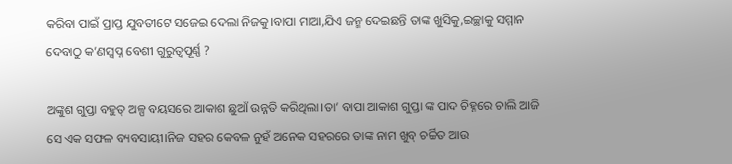କରିବା ପାଇଁ ପ୍ରାପ୍ତ ଯୁବତୀଟେ ସଜେଇ ଦେଲା ନିଜକୁ।ବାପା ମାଆ,ଯିଏ ଜନ୍ମ ଦେଇଛନ୍ତି ତାଙ୍କ ଖୁସିକୁ,ଇଚ୍ଛାକୁ ସମ୍ମାନ ଦେବାଠୁ କ’ଣସ୍ବପ୍ନ ବେଶୀ ଗୁରୁତ୍ୱପୂର୍ଣ୍ଣ ?

ଅଙ୍କୁଶ ଗୁପ୍ତା ବହୁତ୍ ଅଳ୍ପ ବୟସରେ ଆକାଶ ଛୁଆଁ ଉନ୍ନତି କରିଥିଲା।ତା’ ବାପା ଆକାଶ ଗୁପ୍ତା ଙ୍କ ପାଦ ଚିହ୍ନରେ ଚାଲି ଆଜି ସେ ଏକ ସଫଳ ବ୍ୟବସାୟୀ।ନିଜ ସହର କେବଳ ନୁହଁ ଅନେକ ସହରରେ ତାଙ୍କ ନାମ ଖୁବ୍ ଚର୍ଚ୍ଚିତ ଆଉ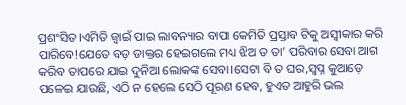ପ୍ରଶଂସିତ।ଏମିତି ଜ୍ବାଇଁ ପାଇ ଲାବନ୍ୟାର ବାପା କେମିତି ପ୍ରସ୍ତାବ ଟିକୁ ଅସ୍ବୀକାର କରି ପାରିବେ!ଯେତେ ବଡ଼ ଡାକ୍ତର ହେଇଗଲେ ମଧ୍ୟ ଝିଅ ତ ତା’ ପରିବାର ସେବା ଆଗ କରିବ ତାପରେ ଯାଇ ଦୁନିଆ ଲୋକଙ୍କ ସେବା।ସେଟା ବି ତ ଘର,ସ୍ବପ୍ନ କୁଆଡ଼େ ପଳେଇ ଯାଉଛି, ଏଠି ନ ହେଲେ ସେଠି ପୂରଣ ହେବ, ହୁଏତ ଆହୁରି ଭଲ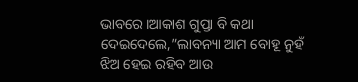ଭାବରେ।ଆକାଶ ଗୁପ୍ତା ବି କଥା ଦେଇଦେଲେ,”ଲାବନ୍ୟା ଆମ ବୋହୂ ନୁହଁ ଝିଅ ହେଇ ରହିବ ଆଉ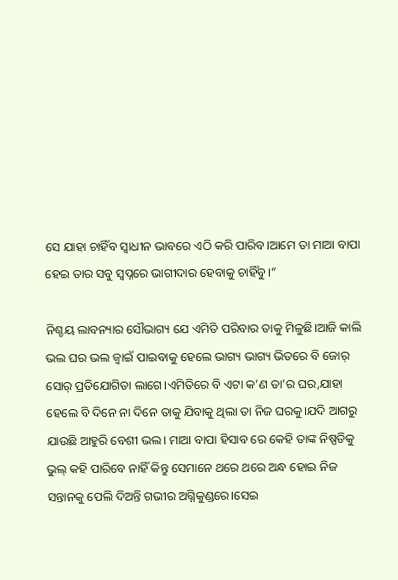ସେ ଯାହା ଚାହିଁବ ସ୍ଵାଧୀନ ଭାବରେ ଏଠି କରି ପାରିବ।ଆମେ ତା ମାଆ ବାପା ହେଇ ତାର ସବୁ ସ୍ୱପ୍ନରେ ଭାଗୀଦାର ହେବାକୁ ଚାହିଁବୁ।”

ନିଶ୍ଚୟ ଲାବନ୍ୟାର ସୌଭାଗ୍ୟ ଯେ ଏମିତି ପରିବାର ତାକୁ ମିଳୁଛି।ଆଜି କାଲି ଭଲ ଘର ଭଲ ଜ୍ବାଇଁ ପାଇବାକୁ ହେଲେ ଭାଗ୍ୟ ଭାଗ୍ୟ ଭିତରେ ବି ଜୋର୍ ସୋର୍ ପ୍ରତିଯୋଗିତା ଲାଗେ।ଏମିତିରେ ବି ଏଟା କ’ଣ ତା’ର ଘର,ଯାହା ହେଲେ ବି ଦିନେ ନା ଦିନେ ତାକୁ ଯିବାକୁ ଥିଲା ତା ନିଜ ଘରକୁ।ଯଦି ଆଗରୁ ଯାଉଛି ଆହୁରି ବେଶୀ ଭଲ। ମାଆ ବାପା ହିସାବ ରେ କେହି ତାଙ୍କ ନିଷ୍ପତିକୁ ଭୁଲ୍ କହି ପାରିବେ ନାହିଁ କିନ୍ତୁ ସେମାନେ ଥରେ ଥରେ ଅନ୍ଧ ହୋଇ ନିଜ ସନ୍ତାନକୁ ପେଲି ଦିଅନ୍ତି ଗଭୀର ଅଗ୍ନିକୁଣ୍ଡରେ।ସେଇ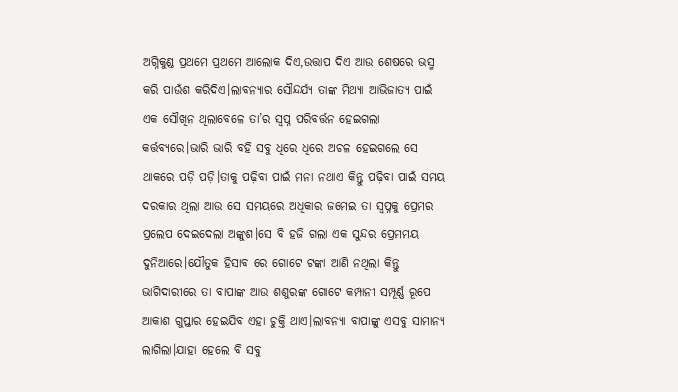ଅଗ୍ନିକୁଣ୍ଡ ପ୍ରଥମେ ପ୍ରଥମେ ଆଲୋକ ଦିଏ,ଉତ୍ତାପ ଦିଏ ଆଉ ଶେଷରେ ଭସ୍ମ କରି ପାଉଁଶ କରିଦିଏ।ଲାବନ୍ୟାର ସୌନ୍ଦର୍ଯ୍ୟ ତାଙ୍କ ମିଥ୍ୟା ଆଭିଜାତ୍ୟ ପାଇଁ ଏକ ସୌଖିନ ଥିଲାବେଳେ ତା’ର ସ୍ବପ୍ନ ପରିବର୍ତ୍ତନ ହେଇଗଲା କର୍ତ୍ତବ୍ୟରେ।ଭାରି ଭାରି ବହି ସବୁ ଧିରେ ଧିରେ ଅଚଳ ହେଇଗଲେ ସେ ଥାକରେ ପଡ଼ି ପଡ଼ି।ତାକୁ ପଢ଼ିବା ପାଇଁ ମନା ନଥାଏ କିନ୍ତୁ ପଢ଼ିବା ପାଇଁ ସମୟ ଦରକାର ଥିଲା ଆଉ ସେ ସମୟରେ ଅଧିକାର ଜମେଇ ତା ସ୍ବପ୍ନକୁ ପ୍ରେମର ପ୍ରଲେପ ଦେଇଦେଲା ଅଙ୍କୁଶ।ସେ ବି ହଜି ଗଲା ଏକ ସୁନ୍ଦର ପ୍ରେମମୟ ଦୁନିଆରେ।ଯୌତୁକ ହିସାବ ରେ ଗୋଟେ ଟଙ୍କା ଆଣି ନଥିଲା କିନ୍ତୁ ଭାଗିଦାରୀରେ ତା ବାପାଙ୍କ ଆଉ ଶଶୁରଙ୍କ ଗୋଟେ କମ୍ପାନୀ ସମ୍ପୂର୍ଣ୍ଣ ରୂପେ ଆକାଶ ଗୁପ୍ତାର ହେଇଯିବ ଏହା ଚୁକ୍ତି ଥାଏ।ଲାବନ୍ୟା ବାପାଙ୍କୁ ଏସବୁ ସାମାନ୍ୟ ଲାଗିଲା।ଯାହା ହେଲେ ବି ସବୁ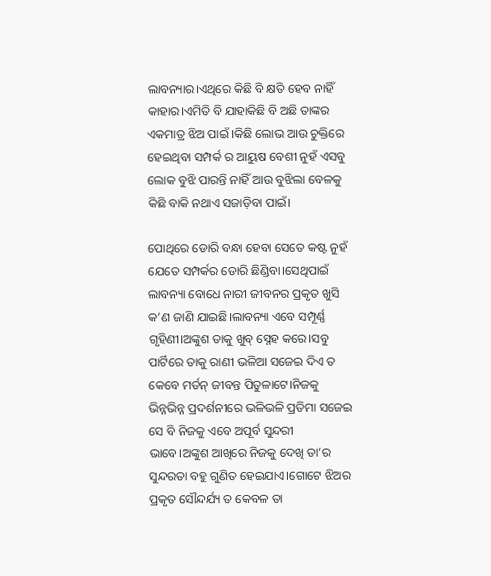ଲାବନ୍ୟାର।ଏଥିରେ କିଛି ବି କ୍ଷତି ହେବ ନାହିଁ କାହାର।ଏମିତି ବି ଯାହାକିଛି ବି ଅଛି ତାଙ୍କର ଏକମାତ୍ର ଝିଅ ପାଇଁ ।କିଛି ଲୋଭ ଆଉ ଚୁକ୍ତିରେ ହେଇଥିବା ସମ୍ପର୍କ ର ଆୟୁଷ ବେଶୀ ନୁହଁ ଏସବୁ ଲୋକ ବୁଝି ପାରନ୍ତି ନାହିଁ ଆଉ ବୁଝିଲା ବେଳକୁ କିଛି ବାକି ନଥାଏ ସଜାଡ଼ିବା ପାଇଁ।

ପୋଥିରେ ଡୋରି ବନ୍ଧା ହେବା ସେତେ କଷ୍ଟ ନୁହଁ ଯେତେ ସମ୍ପର୍କର ଡୋରି ଛିଣ୍ଡିବା।ସେଥିପାଇଁ ଲାବନ୍ୟା ବୋଧେ ନାରୀ ଜୀବନର ପ୍ରକୃତ ଖୁସି କ’ଣ ଜାଣି ଯାଇଛି।ଲାବନ୍ୟା ଏବେ ସମ୍ପୂର୍ଣ୍ଣ ଗୃହିଣୀ।ଅଙ୍କୁଶ ତାକୁ ଖୁବ୍ ସ୍ନେହ କରେ।ସବୁ ପାର୍ଟିରେ ତାକୁ ରାଣୀ ଭଳିଆ ସଜେଇ ଦିଏ ତ କେବେ ମର୍ଡନ୍ ଜୀବନ୍ତ ପିତୁଳାଟେ।ନିଜକୁ ଭିନ୍ନଭିନ୍ନ ପ୍ରଦର୍ଶନୀରେ ଭଳିଭଳି ପ୍ରତିମା ସଜେଇ ସେ ବି ନିଜକୁ ଏବେ ଅପୂର୍ବ ସୁନ୍ଦରୀ ଭାବେ।ଅଙ୍କୁଶ ଆଖିରେ ନିଜକୁ ଦେଖି ତା’ର ସୁନ୍ଦରତା ବହୁ ଗୁଣିତ ହେଇଯାଏ।ଗୋଟେ ଝିଅର ପ୍ରକୃତ ସୌନ୍ଦର୍ଯ୍ୟ ତ କେବଳ ତା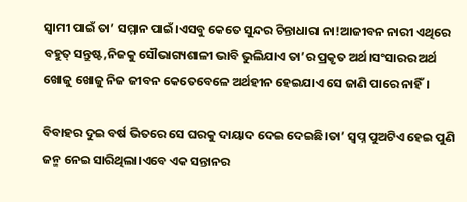ସ୍ବାମୀ ପାଇଁ ତା’ ସମ୍ମାନ ପାଇଁ।ଏସବୁ କେତେ ସୁନ୍ଦର ଚିନ୍ତାଧାରା ନା!ଆଜୀବନ ନାରୀ ଏଥିରେ ବହୁତ୍ ସନ୍ତୁଷ୍ଟ,ନିଜକୁ ସୌଭାଗ୍ୟଶାଳୀ ଭାବି ଭୁଲିଯାଏ ତା’ର ପ୍ରକୃତ ଅର୍ଥ।ସଂସାରର ଅର୍ଥ ଖୋଜୁ ଖୋଜୁ ନିଜ ଜୀବନ କେତେବେଳେ ଅର୍ଥହୀନ ହେଇଯାଏ ସେ ଜାଣି ପାରେ ନାହିଁ।

ବିବାହର ଦୁଇ ବର୍ଷ ଭିତରେ ସେ ଘରକୁ ଦାୟାଦ ଦେଇ ଦେଇଛି।ତା’ ସ୍ବପ୍ନ ପୁଅଟିଏ ହେଇ ପୁଣି ଜନ୍ମ ନେଇ ସାରିଥିଲା।ଏବେ ଏକ ସନ୍ତାନର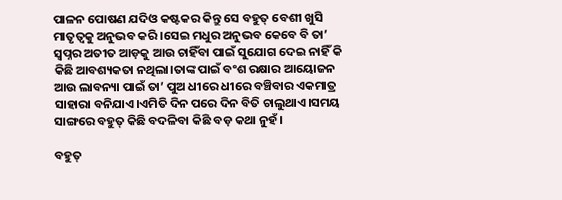ପାଳନ ପୋଷଣ ଯଦିଓ କଷ୍ଟକର କିନ୍ତୁ ସେ ବହୁତ୍ ବେଶୀ ଖୁସି ମାତୃତ୍ଵକୁ ଅନୁଭବ କରି।ସେଇ ମଧୁର ଅନୁଭବ କେବେ ବି ତା’ ସ୍ବପ୍ନର ଅତୀତ ଆଡ଼କୁ ଆଉ ଚାହିଁବା ପାଇଁ ସୁଯୋଗ ଦେଇ ନାହିଁ କି କିଛି ଆବଶ୍ୟକତା ନଥିଲା।ତାଙ୍କ ପାଇଁ ବଂଶ ରକ୍ଷାର ଆୟୋଜନ ଆଉ ଲାବନ୍ୟା ପାଇଁ ତା’ ପୁଅ ଧୀରେ ଧୀରେ ବଞ୍ଚିବାର ଏକମାତ୍ର ସାହାରା ବନିଯାଏ।ଏମିତି ଦିନ ପରେ ଦିନ ବିତି ଚାଲୁଥାଏ।ସମୟ ସାଙ୍ଗରେ ବହୁତ୍ କିଛି ବଦଳିବା କିଛି ବଡ଼ କଥା ନୁହଁ।

ବହୁତ୍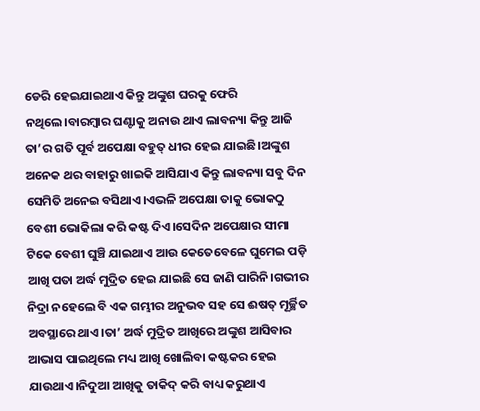ଡେରି ହେଇଯାଇଥାଏ କିନ୍ତୁ ଅଙ୍କୁଶ ଘରକୁ ଫେରି ନଥିଲେ।ବାରମ୍ବାର ଘଣ୍ଟାକୁ ଅନାଉ ଥାଏ ଲାବନ୍ୟା କିନ୍ତୁ ଆଜି ତା’ର ଗତି ପୂର୍ବ ଅପେକ୍ଷା ବହୁତ୍ ଧୀର ହେଇ ଯାଇଛି।ଅଙ୍କୁଶ ଅନେକ ଥର ବାହାରୁ ଖାଇକି ଆସିଯାଏ କିନ୍ତୁ ଲାବନ୍ୟା ସବୁ ଦିନ ସେମିତି ଅନେଇ ବସିଥାଏ।ଏଭଳି ଅପେକ୍ଷା ତାକୁ ଭୋକଠୁ ବେଶୀ ଭୋକିଲା କରି କଷ୍ଟ ଦିଏ।ସେଦିନ ଅପେକ୍ଷାର ସୀମା ଟିକେ ବେଶୀ ଘୁଞ୍ଚି ଯାଇଥାଏ ଆଉ କେତେବେଳେ ଘୁମେଇ ପଡ଼ି ଆଖି ପତା ଅର୍ଦ୍ଧ ମୁଦ୍ରିତ ହେଇ ଯାଇଛି ସେ ଜାଣି ପାରିନି।ଗଭୀର ନିଦ୍ରା ନହେଲେ ବି ଏକ ଗମ୍ଭୀର ଅନୁଭବ ସହ ସେ ଈଷତ୍ ମୂର୍ଚ୍ଛିତ ଅବସ୍ଥାରେ ଥାଏ।ତା’ ଅର୍ଦ୍ଧ ମୁଦ୍ରିତ ଆଖିରେ ଅଙ୍କୁଶ ଆସିବାର ଆଭାସ ପାଇଥିଲେ ମଧ୍ୟ ଆଖି ଖୋଲିବା କଷ୍ଟକର ହେଇ ଯାଉଥାଏ।ନିଦୁଆ ଆଖିକୁ ତାକିଦ୍ କରି ବାଧ୍ୟ କରୁଥାଏ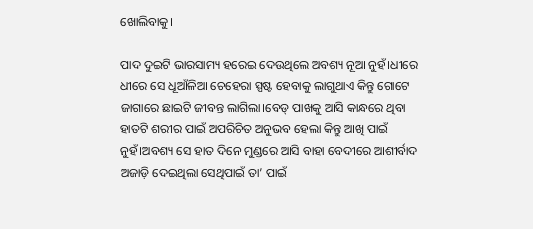ଖୋଲିବାକୁ।

ପାଦ ଦୁଇଟି ଭାରସାମ୍ୟ ହରେଇ ଦେଉଥିଲେ ଅବଶ୍ୟ ନୂଆ ନୁହଁ।ଧୀରେ ଧୀରେ ସେ ଧୂଆଁଳିଆ ଚେହେରା ସ୍ପଷ୍ଟ ହେବାକୁ ଲାଗୁଥାଏ କିନ୍ତୁ ଗୋଟେ ଜାଗାରେ ଛାଇଟି ଜୀବନ୍ତ ଲାଗିଲା।ବେଡ୍ ପାଖକୁ ଆସି କାନ୍ଧରେ ଥିବା ହାତଟି ଶରୀର ପାଇଁ ଅପରିଚିତ ଅନୁଭବ ହେଲା କିନ୍ତୁ ଆଖି ପାଇଁ ନୁହଁ।ଅବଶ୍ୟ ସେ ହାତ ଦିନେ ମୁଣ୍ଡରେ ଆସି ବାହା ବେଦୀରେ ଆଶୀର୍ବାଦ ଅଜାଡ଼ି ଦେଇଥିଲା ସେଥିପାଇଁ ତା’ ପାଇଁ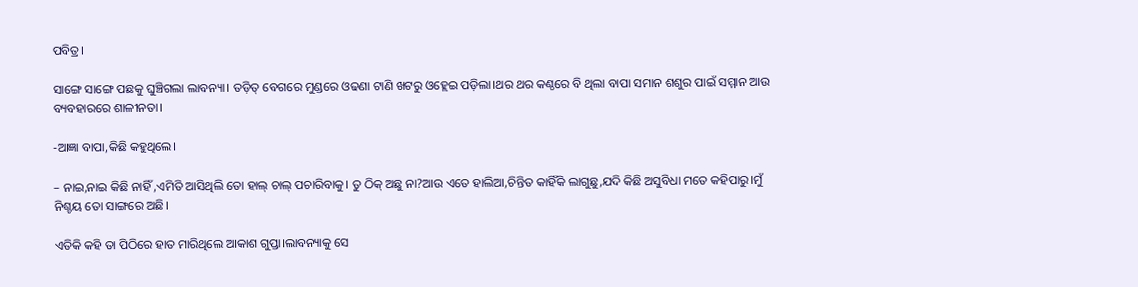ପବିତ୍ର।

ସାଙ୍ଗେ ସାଙ୍ଗେ ପଛକୁ ଘୁଞ୍ଚିଗଲା ଲାବନ୍ୟା। ତଡ଼ିତ୍ ବେଗରେ ମୁଣ୍ଡରେ ଓଢଣା ଟାଣି ଖଟରୁ ଓହ୍ଲେଇ ପଡ଼ିଲା।ଥର ଥର କଣ୍ଠରେ ବି ଥିଲା ବାପା ସମାନ ଶଶୁର ପାଇଁ ସମ୍ମାନ ଆଉ ବ୍ୟବହାରରେ ଶାଳୀନତା।

-ଆଜ୍ଞା ବାପା,କିଛି କହୁଥିଲେ।

– ନାଇ,ନାଇ କିଛି ନାହିଁ ,ଏମିତି ଆସିଥିଲି ତୋ ହାଲ୍ ଚାଲ୍ ପଚାରିବାକୁ। ତୁ ଠିକ୍ ଅଛୁ ନା?ଆଉ ଏତେ ହାଲିଆ,ଚିନ୍ତିତ କାହିଁକି ଲାଗୁଛୁ,ଯଦି କିଛି ଅସୁବିଧା ମତେ କହିପାରୁ।ମୁଁ ନିଶ୍ଚୟ ତୋ ସାଙ୍ଗରେ ଅଛି।

ଏତିକି କହି ତା ପିଠିରେ ହାତ ମାରିଥିଲେ ଆକାଶ ଗୁପ୍ତା।ଲାବନ୍ୟାକୁ ସେ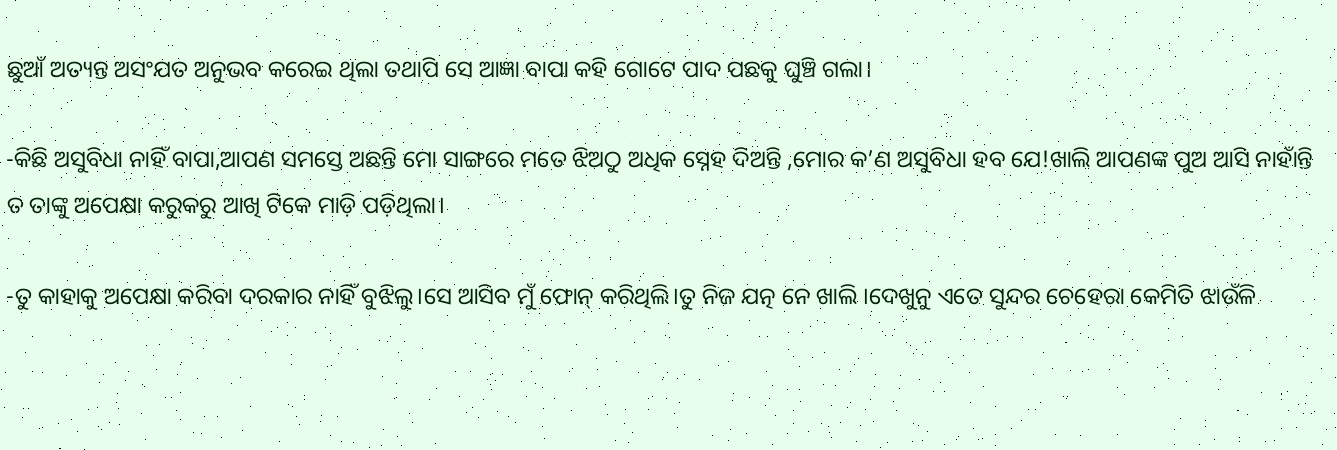ଛୁଆଁ ଅତ୍ୟନ୍ତ ଅସଂଯତ ଅନୁଭବ କରେଇ ଥିଲା ତଥାପି ସେ ଆଜ୍ଞା ବାପା କହି ଗୋଟେ ପାଦ ପଛକୁ ଘୁଞ୍ଚି ଗଲା।

-କିଛି ଅସୁବିଧା ନାହିଁ ବାପା,ଆପଣ ସମସ୍ତେ ଅଛନ୍ତି ମୋ ସାଙ୍ଗରେ ମତେ ଝିଅଠୁ ଅଧିକ ସ୍ନେହ ଦିଅନ୍ତି ,ମୋର କ’ଣ ଅସୁବିଧା ହବ ଯେ!ଖାଲି ଆପଣଙ୍କ ପୁଅ ଆସି ନାହାଁନ୍ତି ତ ତାଙ୍କୁ ଅପେକ୍ଷା କରୁକରୁ ଆଖି ଟିକେ ମାଡ଼ି ପଡ଼ିଥିଲା।

-ତୁ କାହାକୁ ଅପେକ୍ଷା କରିବା ଦରକାର ନାହିଁ ବୁଝିଲୁ।ସେ ଆସିବ ମୁଁ ଫୋନ୍ କରିଥିଲି।ତୁ ନିଜ ଯତ୍ନ ନେ ଖାଲି ।ଦେଖୁନୁ ଏତେ ସୁନ୍ଦର ଚେହେରା କେମିତି ଝାଉଁଳି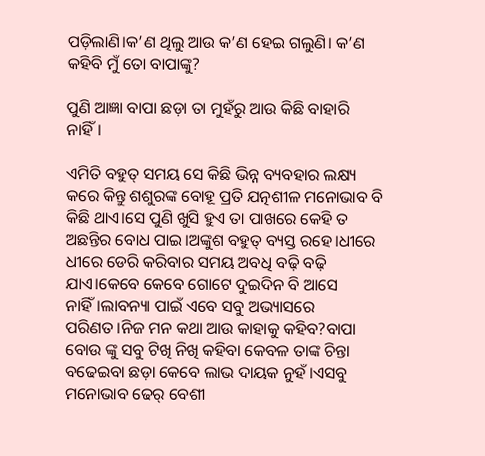ପଡ଼ିଲାଣି।କ’ଣ ଥିଲୁ ଆଉ କ’ଣ ହେଇ ଗଲୁଣି। କ’ଣ କହିବି ମୁଁ ତୋ ବାପାଙ୍କୁ?

ପୁଣି ଆଜ୍ଞା ବାପା ଛଡ଼ା ତା ମୁହଁରୁ ଆଉ କିଛି ବାହାରି ନାହିଁ।

ଏମିତି ବହୁତ୍ ସମୟ ସେ କିଛି ଭିନ୍ନ ବ୍ୟବହାର ଲକ୍ଷ୍ୟ କରେ କିନ୍ତୁ ଶଶୁରଙ୍କ ବୋହୂ ପ୍ରତି ଯତ୍ନଶୀଳ ମନୋଭାବ ବି କିଛି ଥାଏ।ସେ ପୁଣି ଖୁସି ହୁଏ ତା ପାଖରେ କେହି ତ ଅଛନ୍ତିର ବୋଧ ପାଇ।ଅଙ୍କୁଶ ବହୁତ୍ ବ୍ୟସ୍ତ ରହେ।ଧୀରେ ଧୀରେ ଡେରି କରିବାର ସମୟ ଅବଧି ବଢ଼ି ବଢ଼ି ଯାଏ।କେବେ କେବେ ଗୋଟେ ଦୁଇଦିନ ବି ଆସେ ନାହିଁ।ଲାବନ୍ୟା ପାଇଁ ଏବେ ସବୁ ଅଭ୍ୟାସରେ ପରିଣତ।ନିଜ ମନ କଥା ଆଉ କାହାକୁ କହିବ?ବାପା ବୋଉ ଙ୍କୁ ସବୁ ଟିଖି ନିଖି କହିବା କେବଳ ତାଙ୍କ ଚିନ୍ତା ବଢେଇବା ଛଡ଼ା କେବେ ଲାଭ ଦାୟକ ନୁହଁ।ଏସବୁ ମନୋଭାବ ଢେର୍ ବେଶୀ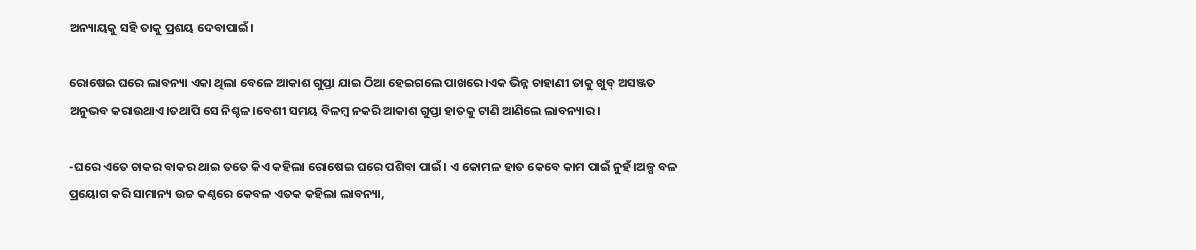ଅନ୍ୟାୟକୁ ସହି ତାକୁ ପ୍ରଶୟ ଦେବାପାଇଁ।

ରୋଷେଇ ଘରେ ଲାବନ୍ୟା ଏକା ଥିଲା ବେଳେ ଆକାଶ ଗୁପ୍ତା ଯାଇ ଠିଆ ହେଇଗଲେ ପାଖରେ।ଏକ ଭିନ୍ନ ଚାହାଣୀ ତାକୁ ଖୁବ୍ ଅସଞ୍ଜତ ଅନୁଭବ କରାଉଥାଏ।ତଥାପି ସେ ନିଶ୍ଚଳ।ବେଶୀ ସମୟ ବିଳମ୍ବ ନକରି ଆକାଶ ଗୁପ୍ତା ହାତକୁ ଟାଣି ଆଣିଲେ ଲାବନ୍ୟାର।

-ଘରେ ଏତେ ଚାକର ବାକର ଥାଇ ତତେ କିଏ କହିଲା ରୋଷେଇ ଘରେ ପଶିବା ପାଇଁ। ଏ କୋମଳ ହାତ କେବେ କାମ ପାଇଁ ନୁହଁ।ଅଳ୍ପ ବଳ ପ୍ରୟୋଗ କରି ସାମାନ୍ୟ ଉଚ୍ଚ କଣ୍ଠରେ କେବଳ ଏତକ କହିଲା ଲାବନ୍ୟା,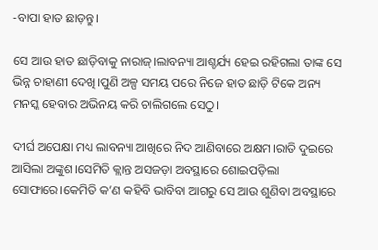-ବାପା ହାତ ଛାଡ଼ନ୍ତୁ।

ସେ ଆଉ ହାତ ଛାଡ଼ିବାକୁ ନାରାଜ୍।ଲାବନ୍ୟା ଆଶ୍ଚର୍ଯ୍ୟ ହେଇ ରହିଗଲା ତାଙ୍କ ସେ ଭିନ୍ନ ଚାହାଣୀ ଦେଖି।ପୁଣି ଅଳ୍ପ ସମୟ ପରେ ନିଜେ ହାତ ଛାଡ଼ି ଟିକେ ଅନ୍ୟ ମନସ୍କ ହେବାର ଅଭିନୟ କରି ଚାଲିଗଲେ ସେଠୁ।

ଦୀର୍ଘ ଅପେକ୍ଷା ମଧ୍ୟ ଲାବନ୍ୟା ଆଖିରେ ନିଦ ଆଣିବାରେ ଅକ୍ଷମ।ରାତି ଦୁଇରେ ଆସିଲା ଅଙ୍କୁଶ।ସେମିତି କ୍ଲାନ୍ତ ଅସଜଡ଼ା ଅବସ୍ଥାରେ ଶୋଇପଡ଼ିଲା ସୋଫାରେ।କେମିତି କ’ଣ କହିବି ଭାବିବା ଆଗରୁ ସେ ଆଉ ଶୁଣିବା ଅବସ୍ଥାରେ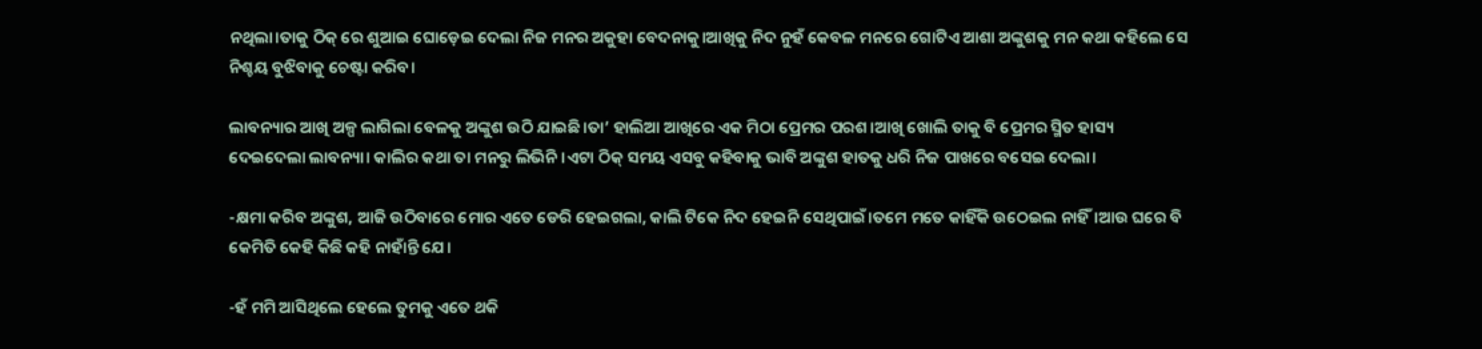ନଥିଲା।ତାକୁ ଠିକ୍ ରେ ଶୁଆଇ ଘୋଡ଼େଇ ଦେଲା ନିଜ ମନର ଅକୁହା ବେଦନାକୁ।ଆଖିକୁ ନିଦ ନୁହଁ କେବଳ ମନରେ ଗୋଟିଏ ଆଶା ଅଙ୍କୁଶକୁ ମନ କଥା କହିଲେ ସେ ନିଶ୍ଚୟ ବୁଝିବାକୁ ଚେଷ୍ଟା କରିବ।

ଲାବନ୍ୟାର ଆଖି ଅଳ୍ପ ଲାଗିଲା ବେଳକୁ ଅଙ୍କୁଶ ଉଠି ଯାଇଛି।ତା’ ହାଲିଆ ଆଖିରେ ଏକ ମିଠା ପ୍ରେମର ପରଶ।ଆଖି ଖୋଲି ତାକୁ ବି ପ୍ରେମର ସ୍ମିତ ହାସ୍ୟ ଦେଇଦେଲା ଲାବନ୍ୟା। କାଲିର କଥା ତା ମନରୁ ଲିଭିନି।ଏଟା ଠିକ୍ ସମୟ ଏସବୁ କହିବାକୁ ଭାବି ଅଙ୍କୁଶ ହାତକୁ ଧରି ନିଜ ପାଖରେ ବସେଇ ଦେଲା।

-କ୍ଷମା କରିବ ଅଙ୍କୁଶ, ଆଜି ଉଠିବାରେ ମୋର ଏତେ ଡେରି ହେଇଗଲା, କାଲି ଟିକେ ନିଦ ହେଇନି ସେଥିପାଇଁ।ତମେ ମତେ କାହିଁକି ଉଠେଇଲ ନାହିଁ।ଆଉ ଘରେ ବି କେମିତି କେହି କିଛି କହି ନାହାଁନ୍ତି ଯେ।

-ହଁ ମମି ଆସିଥିଲେ ହେଲେ ତୁମକୁ ଏତେ ଥକି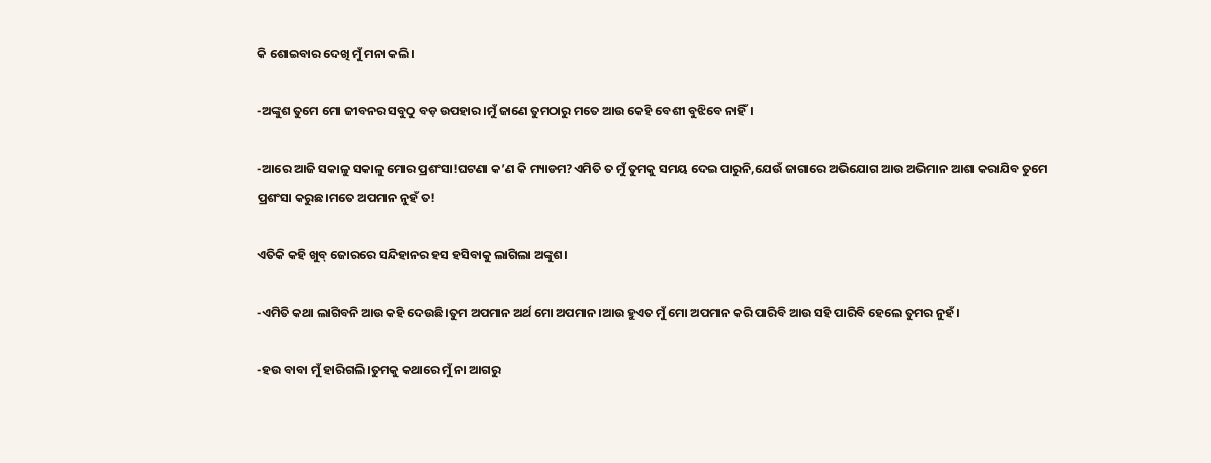କି ଶୋଇବାର ଦେଖି ମୁଁ ମନା କଲି।

-ଅଙ୍କୁଶ ତୁମେ ମୋ ଜୀବନର ସବୁଠୁ ବଡ଼ ଉପହାର।ମୁଁ ଜାଣେ ତୁମଠାରୁ ମତେ ଆଉ କେହି ବେଶୀ ବୁଝିବେ ନାହିଁ।

-ଆରେ ଆଜି ସକାଳୁ ସକାଳୁ ମୋର ପ୍ରଶଂସା!ଘଟଣା କ’ଣ କି ମ୍ୟାଡମ?ଏମିତି ତ ମୁଁ ତୁମକୁ ସମୟ ଦେଇ ପାରୁନି,ଯେଉଁ ଜାଗାରେ ଅଭିଯୋଗ ଆଉ ଅଭିମାନ ଆଶା କରାଯିବ ତୁମେ ପ୍ରଶଂସା କରୁଛ।ମତେ ଅପମାନ ନୁହଁ ତ!

ଏତିକି କହି ଖୁବ୍ ଜୋରରେ ସନ୍ଦିହାନର ହସ ହସିବାକୁ ଲାଗିଲା ଅଙ୍କୁଶ।

-ଏମିତି କଥା ଲାଗିବନି ଆଉ କହି ଦେଉଛି।ତୁମ ଅପମାନ ଅର୍ଥ ମୋ ଅପମାନ।ଆଉ ହୁଏତ ମୁଁ ମୋ ଅପମାନ କରି ପାରିବି ଆଉ ସହି ପାରିବି ହେଲେ ତୁମର ନୁହଁ।

-ହଉ ବାବା ମୁଁ ହାରିଗଲି।ତୁମକୁ କଥାରେ ମୁଁ ନା ଆଗରୁ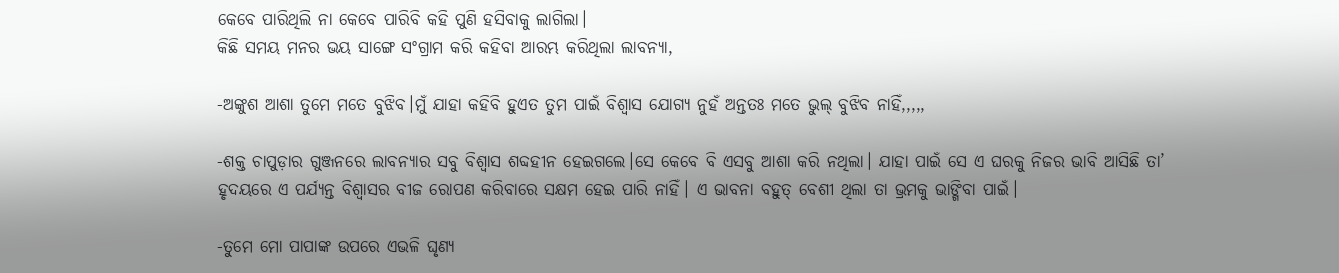କେବେ ପାରିଥିଲି ନା କେବେ ପାରିବି କହି ପୁଣି ହସିବାକୁ ଲାଗିଲା।
କିଛି ସମୟ ମନର ଭୟ ସାଙ୍ଗେ ସଂଗ୍ରାମ କରି କହିବା ଆରମ୍ଭ କରିଥିଲା ଲାବନ୍ୟା,

-ଅଙ୍କୁଶ ଆଶା ତୁମେ ମତେ ବୁଝିବ।ମୁଁ ଯାହା କହିବି ହୁଏତ ତୁମ ପାଇଁ ବିଶ୍ୱାସ ଯୋଗ୍ୟ ନୁହଁ ଅନ୍ତତଃ ମତେ ଭୁଲ୍ ବୁଝିବ ନାହିଁ,,,,,

-ଶକ୍ତ ଚାପୁଡ଼ାର ଗୁଞ୍ଜନରେ ଲାବନ୍ୟାର ସବୁ ବିଶ୍ୱାସ ଶବ୍ଦହୀନ ହେଇଗଲେ।ସେ କେବେ ବି ଏସବୁ ଆଶା କରି ନଥିଲା। ଯାହା ପାଇଁ ସେ ଏ ଘରକୁ ନିଜର ଭାବି ଆସିଛି ତା’ ହୃଦୟରେ ଏ ପର୍ଯ୍ୟନ୍ତ ବିଶ୍ୱାସର ବୀଜ ରୋପଣ କରିବାରେ ସକ୍ଷମ ହେଇ ପାରି ନାହିଁ। ଏ ଭାବନା ବହୁତ୍ ବେଶୀ ଥିଲା ତା ଭ୍ରମକୁ ଭାଙ୍ଗିବା ପାଇଁ।

-ତୁମେ ମୋ ପାପାଙ୍କ ଉପରେ ଏଭଳି ଘୃଣ୍ୟ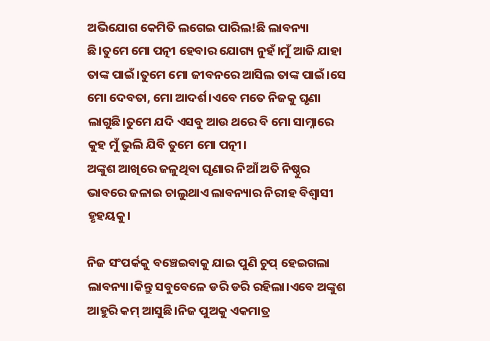ଅଭିଯୋଗ କେମିତି ଲଗେଇ ପାରିଲ!ଛି ଲାବନ୍ୟା ଛି।ତୁମେ ମୋ ପତ୍ନୀ ହେବାର ଯୋଗ୍ୟ ନୁହଁ।ମୁଁ ଆଜି ଯାହା ତାଙ୍କ ପାଇଁ।ତୁମେ ମୋ ଜୀବନରେ ଆସିଲ ତାଙ୍କ ପାଇଁ।ସେ ମୋ ଦେବତା, ମୋ ଆଦର୍ଶ।ଏବେ ମତେ ନିଜକୁ ଘୃଣା ଲାଗୁଛି।ତୁମେ ଯଦି ଏସବୁ ଆଉ ଥରେ ବି ମୋ ସାମ୍ନାରେ କୁହ ମୁଁ ଭୁଲି ଯିବି ତୁମେ ମୋ ପତ୍ନୀ।
ଅଙ୍କୁଶ ଆଖିରେ ଜଳୁଥିବା ଘୃଣାର ନିଆଁ ଅତି ନିଷ୍ଠୁର ଭାବରେ ଜଳାଇ ଚାଲୁଥାଏ ଲାବନ୍ୟାର ନିରୀହ ବିଶ୍ୱାସୀ ହୃହୟକୁ।

ନିଜ ସଂପର୍କକୁ ବଞ୍ଚେଇବାକୁ ଯାଇ ପୁଣି ଚୁପ୍ ହେଇଗଲା ଲାବନ୍ୟା।କିନ୍ତୁ ସବୁବେଳେ ଡରି ଡରି ରହିଲା।ଏବେ ଅଙ୍କୁଶ ଆହୁରି କମ୍ ଆସୁଛି।ନିଜ ପୁଅକୁ ଏକମାତ୍ର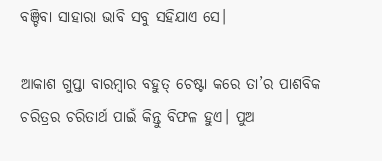ବଞ୍ଚିବା ସାହାରା ଭାବି ସବୁ ସହିଯାଏ ସେ।

ଆକାଶ ଗୁପ୍ତା ବାରମ୍ବାର ବହୁତ୍ ଚେଷ୍ଟା କରେ ତା’ର ପାଶବିକ ଚରିତ୍ରର ଚରିତାର୍ଥ ପାଇଁ କିନ୍ତୁ ବିଫଳ ହୁଏ। ପୁଅ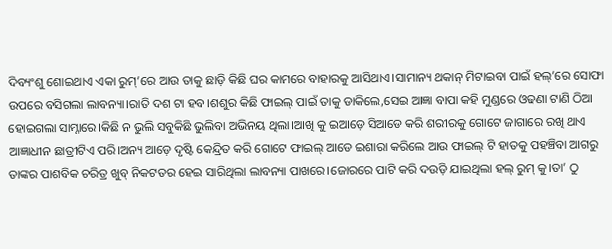ଦିବ୍ୟଂଶୁ ଶୋଇଥାଏ ଏକା ରୁମ୍’ରେ ଆଉ ତାକୁ ଛାଡ଼ି କିଛି ଘର କାମରେ ବାହାରକୁ ଆସିଥାଏ।ସାମାନ୍ୟ ଥକାନ୍ ମିଟାଇବା ପାଇଁ ହଲ୍’ରେ ସୋଫା ଉପରେ ବସିଗଲା ଲାବନ୍ୟା।ରାତି ଦଶ ଟା ହବ।ଶଶୁର କିଛି ଫାଇଲ୍ ପାଇଁ ତାକୁ ଡାକିଲେ,ସେଇ ଆଜ୍ଞା ବାପା କହି ମୁଣ୍ଡରେ ଓଢଣା ଟାଣି ଠିଆ ହୋଇଗଲା ସାମ୍ନାରେ।କିଛି ନ ଭୁଲି ସବୁକିଛି ଭୁଲିବା ଅଭିନୟ ଥିଲା।ଆଖି କୁ ଇଆଡ଼େ ସିଆଡେ କରି ଶରୀରକୁ ଗୋଟେ ଜାଗାରେ ରଖି ଥାଏ ଆଜ୍ଞାଧୀନ ଛାତ୍ରୀଟିଏ ପରି।ଅନ୍ୟ ଆଡ଼େ ଦୃଷ୍ଟି କେନ୍ଦ୍ରିତ କରି ଗୋଟେ ଫାଇଲ୍ ଆଡେ ଇଶାରା କରିଲେ ଆଉ ଫାଇଲ୍ ଟି ହାତକୁ ପହଞ୍ଚିବା ଆଗରୁ ତାଙ୍କର ପାଶବିକ ଚରିତ୍ର ଖୁବ୍ ନିକଟତର ହେଇ ସାରିଥିଲା ଲାବନ୍ୟା ପାଖରେ।ଜୋରରେ ପାଟି କରି ଦଉଡ଼ି ଯାଇଥିଲା ହଲ୍ ରୁମ୍ କୁ।ତା’ ଠୁ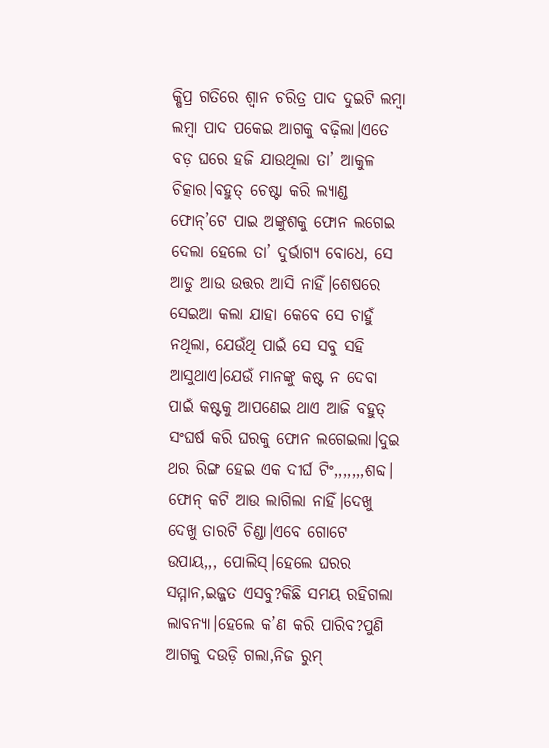କ୍ଷିପ୍ର ଗତିରେ ଶ୍ୱାନ ଚରିତ୍ର ପାଦ ଦୁଇଟି ଲମ୍ବା ଲମ୍ବା ପାଦ ପକେଇ ଆଗକୁ ବଢ଼ିଲା।ଏତେ ବଡ଼ ଘରେ ହଜି ଯାଉଥିଲା ତା’ ଆକୁଳ ଚିତ୍କାର।ବହୁତ୍ ଚେଷ୍ଟା କରି ଲ୍ୟାଣ୍ଡ ଫୋନ୍’ଟେ ପାଇ ଅଙ୍କୁଶକୁ ଫୋନ ଲଗେଇ ଦେଲା ହେଲେ ତା’ ଦୁର୍ଭାଗ୍ୟ ବୋଧେ, ସେ ଆଡୁ ଆଉ ଉତ୍ତର ଆସି ନାହିଁ।ଶେଷରେ ସେଇଆ କଲା ଯାହା କେବେ ସେ ଚାହୁଁ ନଥିଲା, ଯେଉଁଥି ପାଇଁ ସେ ସବୁ ସହି ଆସୁଥାଏ।ଯେଉଁ ମାନଙ୍କୁ କଷ୍ଟ ନ ଦେବା ପାଇଁ କଷ୍ଟକୁ ଆପଣେଇ ଥାଏ ଆଜି ବହୁତ୍ ସଂଘର୍ଷ କରି ଘରକୁ ଫୋନ ଲଗେଇଲା।ଦୁଇ ଥର ରିଙ୍ଗ ହେଇ ଏକ ଦୀର୍ଘ ଟିଂ,,,,,,,ଶବ୍ଦ। ଫୋନ୍ କଟି ଆଉ ଲାଗିଲା ନାହିଁ।ଦେଖୁ ଦେଖୁ ତାରଟି ଚିଣ୍ଡା।ଏବେ ଗୋଟେ ଉପାୟ,,, ପୋଲିସ୍।ହେଲେ ଘରର ସମ୍ମାନ,ଇଜ୍ଜତ ଏସବୁ?କିଛି ସମୟ ରହିଗଲା ଲାବନ୍ୟା।ହେଲେ କ’ଣ କରି ପାରିବ?ପୁଣି ଆଗକୁ ଦଉଡ଼ି ଗଲା,ନିଜ ରୁମ୍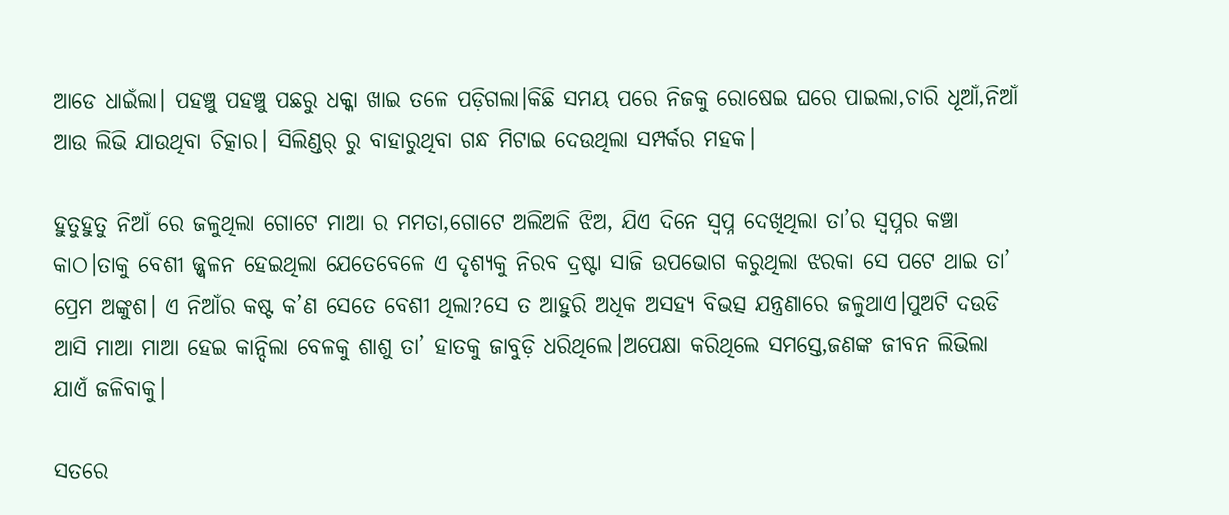ଆଡେ ଧାଇଁଲା। ପହଞ୍ଚୁ ପହଞ୍ଚୁ ପଛରୁ ଧକ୍କା ଖାଇ ତଳେ ପଡ଼ିଗଲା।କିଛି ସମୟ ପରେ ନିଜକୁ ରୋଷେଇ ଘରେ ପାଇଲା,ଚାରି ଧୂଆଁ,ନିଆଁ ଆଉ ଲିଭି ଯାଉଥିବା ଚିତ୍କାର। ସିଲିଣ୍ଡର୍ ରୁ ବାହାରୁଥିବା ଗନ୍ଧ ମିଟାଇ ଦେଉଥିଲା ସମ୍ପର୍କର ମହକ।

ହୁତୁହୁତୁ ନିଆଁ ରେ ଜଳୁଥିଲା ଗୋଟେ ମାଆ ର ମମତା,ଗୋଟେ ଅଲିଅଳି ଝିଅ, ଯିଏ ଦିନେ ସ୍ବପ୍ନ ଦେଖିଥିଲା ତା’ର ସ୍ୱପ୍ନର କଞ୍ଚା କାଠ।ତାକୁ ବେଶୀ ଜ୍ଜ୍ଵଳନ ହେଇଥିଲା ଯେତେବେଳେ ଏ ଦୃଶ୍ୟକୁ ନିରବ ଦ୍ରଷ୍ଟା ସାଜି ଉପଭୋଗ କରୁଥିଲା ଝରକା ସେ ପଟେ ଥାଇ ତା’ ପ୍ରେମ ଅଙ୍କୁଶ। ଏ ନିଆଁର କଷ୍ଟ କ’ଣ ସେତେ ବେଶୀ ଥିଲା?ସେ ତ ଆହୁରି ଅଧିକ ଅସହ୍ୟ ବିଭତ୍ସ ଯନ୍ତ୍ରଣାରେ ଜଳୁଥାଏ।ପୁଅଟି ଦଉଡି ଆସି ମାଆ ମାଆ ହେଇ କାନ୍ଦିଲା ବେଳକୁ ଶାଶୁ ତା’ ହାତକୁ ଜାବୁଡ଼ି ଧରିଥିଲେ।ଅପେକ୍ଷା କରିଥିଲେ ସମସ୍ତେ,ଜଣଙ୍କ ଜୀବନ ଲିଭିଲା ଯାଏଁ ଜଳିବାକୁ।

ସତରେ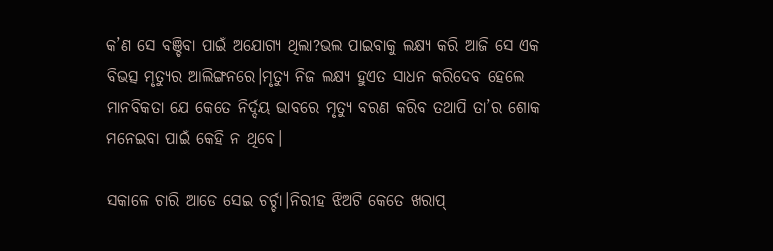କ’ଣ ସେ ବଞ୍ଚିବା ପାଇଁ ଅଯୋଗ୍ୟ ଥିଲା?ଭଲ ପାଇବାକୁ ଲକ୍ଷ୍ୟ କରି ଆଜି ସେ ଏକ ବିଭତ୍ସ ମୃତ୍ୟୁର ଆଲିଙ୍ଗନରେ।ମୃତ୍ୟୁ ନିଜ ଲକ୍ଷ୍ୟ ହୁଏତ ସାଧନ କରିଦେବ ହେଲେ ମାନବିକତା ଯେ କେତେ ନିର୍ଦ୍ଦୟ ଭାବରେ ମୃତ୍ୟୁ ବରଣ କରିବ ତଥାପି ତା’ର ଶୋକ ମନେଇବା ପାଇଁ କେହି ନ ଥିବେ।

ସକାଳେ ଚାରି ଆଡେ ସେଇ ଚର୍ଚ୍ଚା।ନିରୀହ ଝିଅଟି କେତେ ଖରାପ୍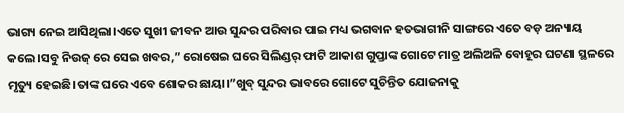ଭାଗ୍ୟ ନେଇ ଆସିଥିଲା।ଏତେ ସୁଖୀ ଜୀବନ ଆଉ ସୁନ୍ଦର ପରିବାର ପାଇ ମଧ୍ୟ ଭଗବାନ ହତଭାଗୀନି ସାଙ୍ଗରେ ଏତେ ବଡ଼ ଅନ୍ୟାୟ କଲେ।ସବୁ ନିଉଜ୍ ରେ ସେଇ ଖବର,” ରୋଷେଇ ଘରେ ସିଲିଣ୍ଡର୍ ଫାଟି ଆକାଶ ଗୁପ୍ତାଙ୍କ ଗୋଟେ ମାତ୍ର ଅଲିଅଳି ବୋହୂର ଘଟଣା ସ୍ଥଳରେ ମୃତ୍ୟୁ ହେଇଛି।ତାଙ୍କ ଘରେ ଏବେ ଶୋକର ଛାୟା।”ଖୁବ୍ ସୁନ୍ଦର ଭାବରେ ଗୋଟେ ସୁଚିନ୍ତିତ ଯୋଜନାକୁ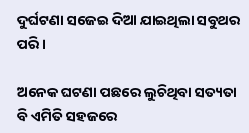ଦୁର୍ଘଟଣା ସଜେଇ ଦିଆ ଯାଇଥିଲା ସବୁଥର ପରି।

ଅନେକ ଘଟଣା ପଛରେ ଲୁଚିଥିବା ସତ୍ୟତା ବି ଏମିତି ସହଜରେ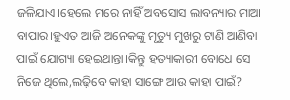ଜଳିଯାଏ।ହେଲେ ମରେ ନାହିଁ ଅବସୋସ ଲାବନ୍ୟାର ମାଆ ବାପାର।ହୁଏତ ଆଜି ଅନେକଙ୍କୁ ମୃତ୍ୟୁ ମୁଖରୁ ଟାଣି ଆଣିବା ପାଇଁ ଯୋଗ୍ୟା ହେଇଥାନ୍ତା।କିନ୍ତୁ ହତ୍ୟାକାରୀ ବୋଧେ ସେ ନିଜେ ଥିଲେ,ଲଢ଼ିବେ କାହା ସାଙ୍ଗେ ଆଉ କାହା ପାଇଁ?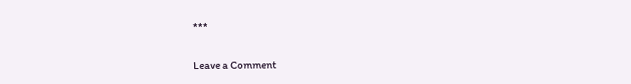***

Leave a Comment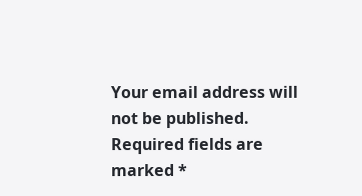Your email address will not be published. Required fields are marked *